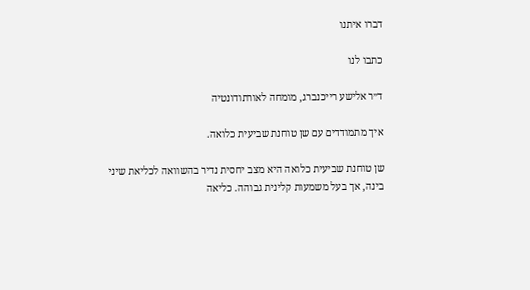דברו איתנו

כתבו לנו

ד״ר אלישע רייכנברג, מומחה לאורתודונטיה

איך מתמודדים עם שן טוחנת שביעית כלואה.

שן טוחנת שביעית כלואה היא מצב יחסית נדיר בהשוואה לכליאת שיני בינה, אך בעל משמעות קלינית גבוהה. כליאה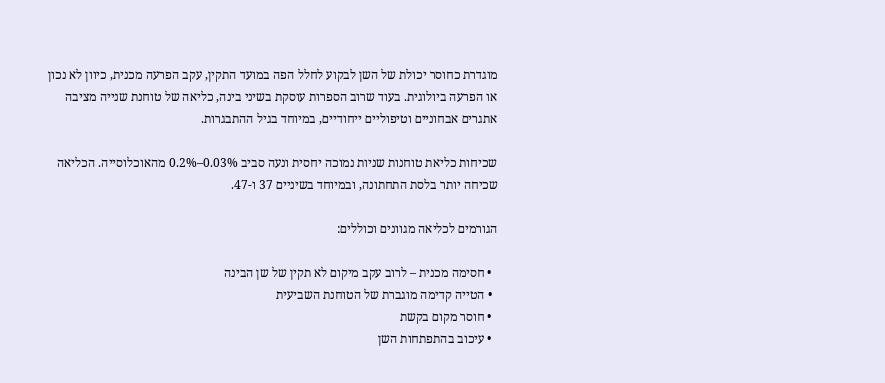מוגדרת כחוסר יכולת של השן לבקוע לחלל הפה במועד התקין, עקב הפרעה מכנית, כיוון לא נכון או הפרעה ביולוגית. בעוד שרוב הספרות עוסקת בשיני בינה, כליאה של טוחנת שנייה מציבה אתגרים אבחוניים וטיפוליים ייחודיים, במיוחד בגיל ההתבגרות.

שכיחות כליאת טוחנות שניות נמוכה יחסית ונעה סביב 0.03%–0.2% מהאוכלוסייה. הכליאה שכיחה יותר בלסת התחתונה, ובמיוחד בשיניים 37 ו-47.

הגורמים לכליאה מגוונים וכוללים:

  • חסימה מכנית – לרוב עקב מיקום לא תקין של שן הבינה
  • הטייה קדימה מוגברת של הטוחנת השביעית
  • חוסר מקום בקשת
  • עיכוב בהתפתחות השן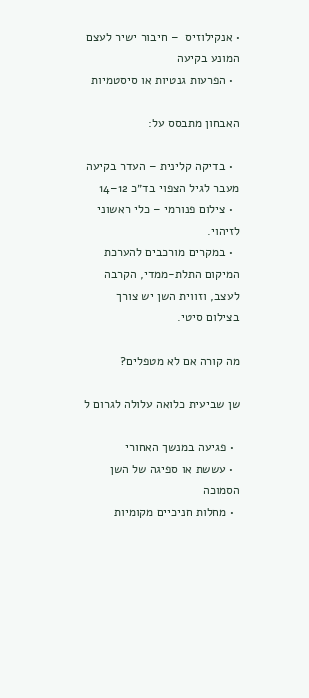• אנקילוזיס  – חיבור ישיר לעצם המונע בקיעה
  • הפרעות גנטיות או סיסטמיות

האבחון מתבסס על:

  • בדיקה קלינית – העדר בקיעה מעבר לגיל הצפוי בד״כ 12–14
  • צילום פנורמי – כלי ראשוני לזיהוי.
  • במקרים מורכבים להערכת המיקום התלת-ממדי, הקרבה לעצב, וזווית השן יש צורך בצילום סיטי.

מה קורה אם לא מטפלים?

שן שביעית כלואה עלולה לגרום ל

  • פגיעה במנשך האחורי
  • עששת או ספיגה של השן הסמוכה
  • מחלות חניכיים מקומיות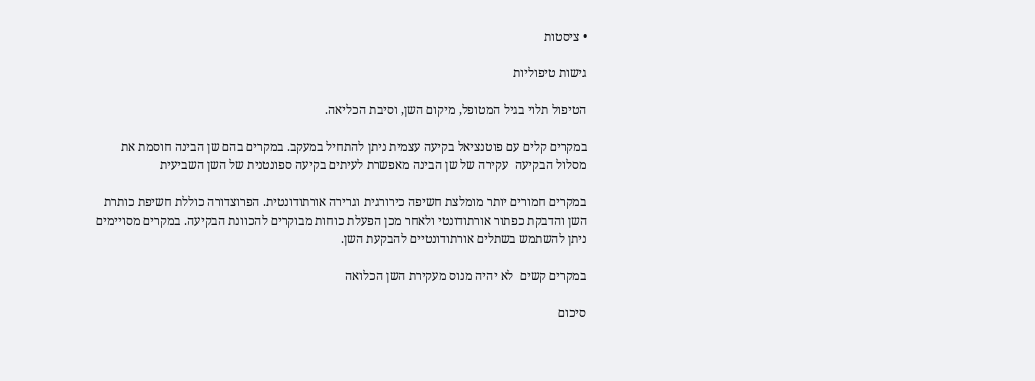• ציסטות

גישות טיפוליות

הטיפול תלוי בגיל המטופל, מיקום השן, וסיבת הכליאה.

במקרים קלים עם פוטנציאל בקיעה עצמית ניתן להתחיל במעקב. במקרים בהם שן הבינה חוסמת את מסלול הבקיעה  עקירה של שן הבינה מאפשרת לעיתים בקיעה ספונטנית של השן השביעית

במקרים חמורים יותר מומלצת חשיפה כירורגית וגרירה אורתודונטית. הפרוצדורה כוללת חשיפת כותרת השן והדבקת כפתור אורתודונטי ולאחר מכן הפעלת כוחות מבוקרים להכוונת הבקיעה. במקרים מסויימים ניתן להשתמש בשתלים אורתודונטיים להבקעת השן.

במקרים קשים  לא יהיה מנוס מעקירת השן הכלואה

סיכום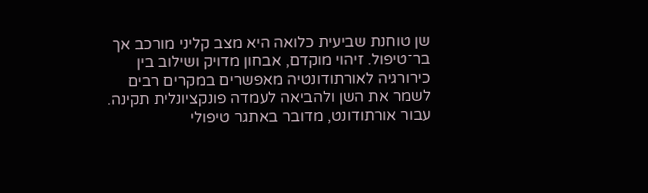שן טוחנת שביעית כלואה היא מצב קליני מורכב אך בר־טיפול. זיהוי מוקדם, אבחון מדויק ושילוב בין כירורגיה לאורתודונטיה מאפשרים במקרים רבים לשמר את השן ולהביאה לעמדה פונקציונלית תקינה. עבור אורתודונט, מדובר באתגר טיפולי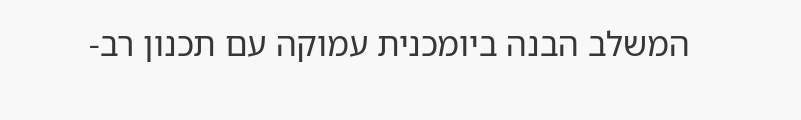המשלב הבנה ביומכנית עמוקה עם תכנון רב-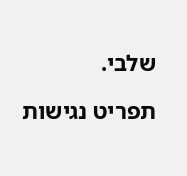שלבי.

תפריט נגישות